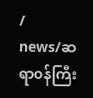/
news/ဆရာ၀န်ကြီး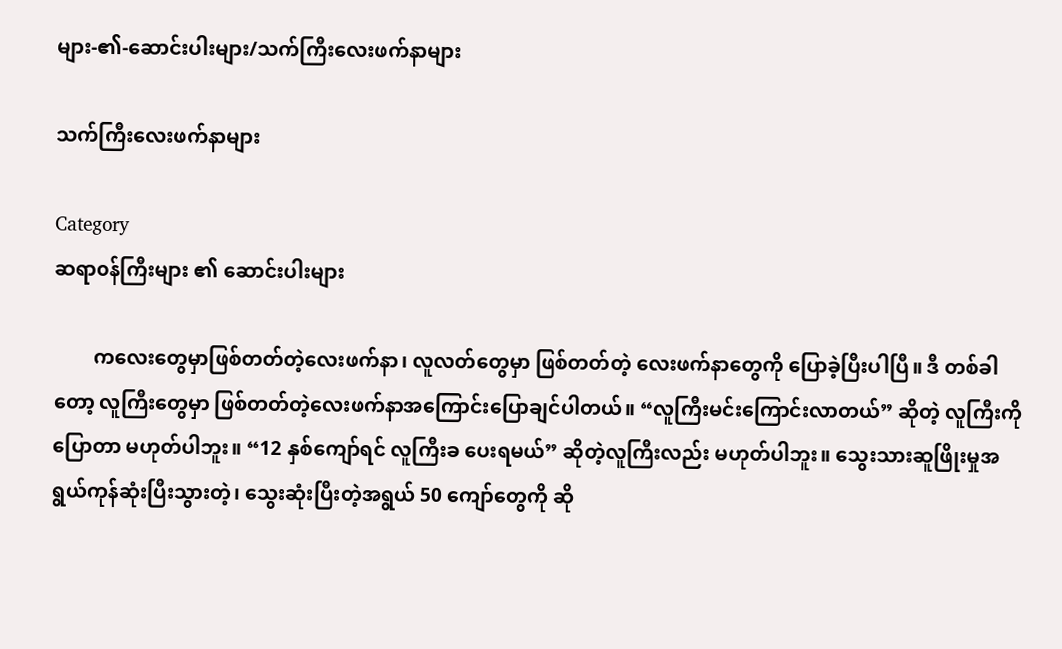များ-၏-ဆောင်းပါးများ/သက်ကြီးလေးဖက်နာများ

သက်ကြီးလေးဖက်နာများ

Category
ဆရာ၀န်ကြီးများ ၏ ဆောင်းပါးများ

        ကလေးတွေမှာဖြစ်တတ်တဲ့လေးဖက်နာ၊ လူလတ်တွေမှာ ဖြစ်တတ်တဲ့ လေးဖက်နာတွေကို ပြောခဲ့ပြီးပါပြီ။ ဒီ တစ်ခါတော့ လူကြီးတွေမှာ ဖြစ်တတ်တဲ့လေးဖက်နာအကြောင်းပြောချင်ပါတယ်။ “လူကြီးမင်းကြောင်းလာတယ်” ဆိုတဲ့ လူကြီးကိုပြောတာ မဟုတ်ပါဘူး။ “12 နှစ်ကျော်ရင် လူကြီးခ ပေးရမယ်” ဆိုတဲ့လူကြီးလည်း မဟုတ်ပါဘူး။ သွေးသားဆူဖြိုးမှုအရွယ်ကုန်ဆုံးပြီးသွားတဲ့၊ သွေးဆုံးပြီးတဲ့အရွယ် 50 ကျော်တွေကို ဆို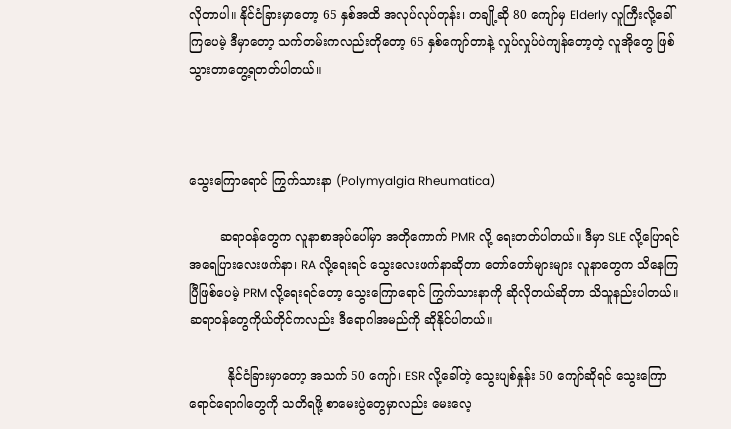လိုတာပါ။ နိုင်ငံခြားမှာတော့ 65 နှစ်အထိ အလုပ်လုပ်တုန်း၊ တချို့ဆို 80 ကျော်မှ Elderly လူကြီးလို့ခေါ်ကြပေမဲ့ ဒီမှာတော့ သက်တမ်းကလည်းတိုတော့ 65 နှစ်ကျော်တာနဲ့ လှုပ်လှုပ်ပဲကျန်တော့တဲ့ လူအိုတွေ ဖြစ်သွားတာတွေ့ရတတ်ပါတယ်။



သွေးကြောရောင် ကြွက်သားနာ (Polymyalgia Rheumatica)

        ဆရာ၀န်တွေက လူနာစာအုပ်ပေါ်မှာ အတိုကောက် PMR လို့ ရေးတတ်ပါတယ်။ ဒီမှာ SLE လို့ပြောရင် အရေပြားလေးဖက်နာ၊ RA လို့ရေးရင် သွေးလေးဖက်နာဆိုတာ တော်တော်များများ လူနာတွေက သိနေကြပြီဖြစ်ပေမဲ့ PRM လို့ရေးရင်တော့ သွေးကြောရောင် ကြွက်သားနာကို ဆိုလိုတယ်ဆိုတာ သိသူနည်းပါတယ်။ ဆရာ၀န်တွေကိုယ်တိုင်ကလည်း ဒီရောဂါအမည်ကို ဆိုနိုင်ပါတယ်။

          နိုင်ငံခြားမှာတော့ အသက် 50 ကျော်၊ ESR လို့ခေါ်တဲ့ သွေးပျစ်နှုန်း 50 ကျော်ဆိုရင် သွေးကြောရောင်ရောဂါတွေကို သတိရဖို့ စာမေးပွဲတွေမှာလည်း မေးလေ့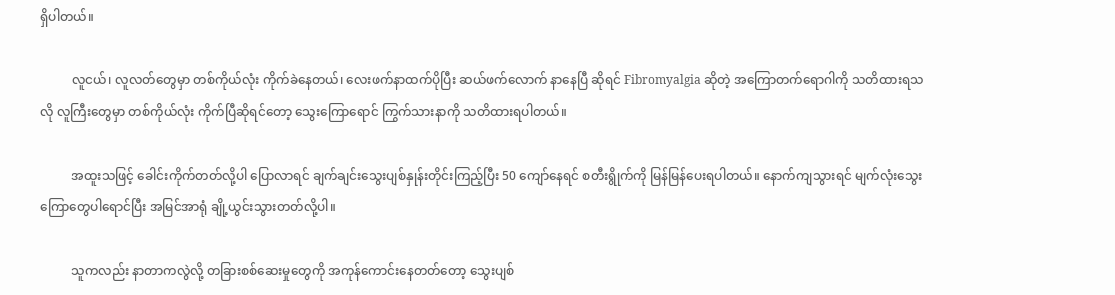ရှိပါတယ်။

          လူငယ်၊ လူလတ်တွေမှာ တစ်ကိုယ်လုံး ကိုက်ခဲနေတယ်၊ လေးဖက်နာထက်ပိုပြီး ဆယ်ဖက်လောက် နာနေပြီ ဆိုရင် Fibromyalgia ဆိုတဲ့ အကြောတက်ရောဂါကို သတိထားရသလို လူကြီးတွေမှာ တစ်ကိုယ်လုံး ကိုက်ပြီဆိုရင်တော့ သွေးကြောရောင် ကြွက်သားနာကို သတိထားရပါတယ်။

          အထူးသဖြင့် ခေါင်းကိုက်တတ်လို့ပါ ပြောလာရင် ချက်ချင်းသွေးပျစ်နှုန်းတိုင်းကြည့်ပြီး 50 ကျော်နေရင် စတီးရွိုက်ကို မြန်မြန်ပေးရပါတယ်။ နောက်ကျသွားရင် မျက်လုံးသွေးကြောတွေပါရောင်ပြီး အမြင်အာရုံ ချို့ယွင်းသွားတတ်လို့ပါ။

          သူကလည်း နာတာကလွဲလို့ တခြားစစ်ဆေးမှုတွေကို အကုန်ကောင်းနေတတ်တော့ သွေးပျစ်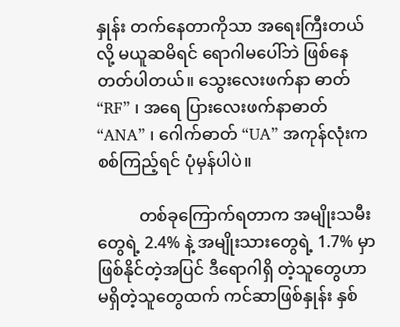နှုန်း တက်နေတာကိုသာ အရေးကြီးတယ်လို့ မယူဆမိရင် ရောဂါမပေါ်ဘဲ ဖြစ်နေတတ်ပါတယ်။ သွေးလေးဖက်နာ ဓာတ် “RF” ၊ အရေ ပြားလေးဖက်နာဓာတ် “ANA” ၊ ဂေါက်ဓာတ် “UA” အကုန်လုံးက စစ်ကြည့်ရင် ပုံမှန်ပါပဲ။

          တစ်ခုကြောက်ရတာက အမျိုးသမီးတွေရဲ့ 2.4% နဲ့ အမျိုးသားတွေရဲ့ 1.7% မှာ ဖြစ်နိုင်တဲ့အပြင် ဒီရောဂါရှိ တဲ့သူတွေဟာ မရှိတဲ့သူတွေထက် ကင်ဆာဖြစ်နှုန်း နှစ်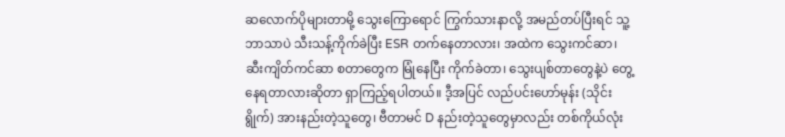ဆလောက်ပိုများတာမို့ သွေးကြောရောင် ကြွက်သားနာလို့ အမည်တပ်ပြီးရင် သူ့ဘာသာပဲ သီးသန့်ကိုက်ခဲပြီး ESR တက်နေတာလား၊ အထဲက သွေးကင်ဆာ၊ ဆီးကျိတ်ကင်ဆာ စတာတွေက မြုံနေပြီး ကိုက်ခဲတာ၊ သွေးပျစ်တာတွေနဲ့ပဲ တွေ့နေရတာလားဆိုတာ ရှာကြည့်ရပါတယ်။ ဒီ့အပြင် လည်ပင်းဟော်မုန်း (သိုင်းရွိုက်) အားနည်းတဲ့သူတွေ၊ ဗီတာမင် D နည်းတဲ့သူတွေမှာလည်း တစ်ကိုယ်လုံး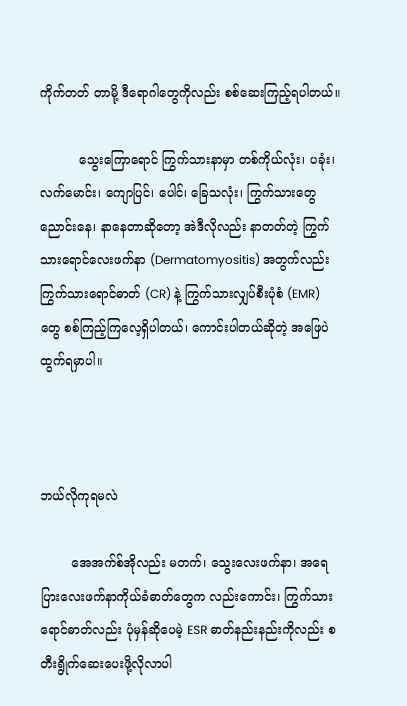ကိုက်တတ် တာမို့ ဒီရောဂါတွေကိုလည်း စစ်ဆေးကြည့်ရပါတယ်။

          သွေးကြောရောင် ကြွက်သားနာမှာ တစ်ကိုယ်လုံး၊ ပခုံး၊ လက်မောင်း၊ ကျောပြင်၊ ပေါင်၊ ခြေသလုံး၊ ကြွက်သားတွေ ညောင်းနေ၊ နာနေတာဆိုတော့ အဲဒီလိုလည်း နာတတ်တဲ့ ကြွက်သားရောင်လေးဖက်နာ (Dermatomyositis) အတွက်လည်း ကြွက်သားရောင်ဓာတ် (CR) နဲ့ ကြွက်သားလျှပ်စီးပုံစံ (EMR) တွေ စစ်ကြည့်ကြလေ့ရှိပါတယ်၊ ကောင်းပါတယ်ဆိုတဲ့ အဖြေပဲ ထွက်ရမှာပါ။



ဘယ်လိုကုရမလဲ

        အေအက်စ်အိုလည်း မတက်၊ သွေးလေးဖက်နာ၊ အရေပြားလေးဖက်နာကိုယ်ခံဓာတ်တွေက လည်းကောင်း၊ ကြွက်သားရောင်ဓာတ်လည်း ပုံမှန်ဆိုပေမဲ့ ESR ဓာတ်နည်းနည်းကိုလည်း စတီးရွိုက်ဆေးပေးဖို့လိုလာပါ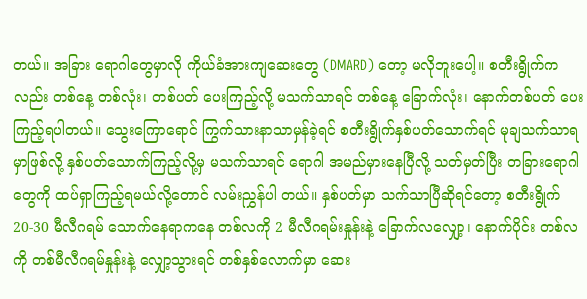တယ်။ အခြား ရောဂါတွေမှာလို ကိုယ်ခံအားကျဆေးတွေ (DMARD) တော့ မလိုဘူးပေါ့။ စတီးရွိုက်ကလည်း တစ်နေ့ တစ်လုံး၊ တစ်ပတ် ပေးကြည့်လို့ မသက်သာရင် တစ်နေ့ ခြောက်လုံး၊ နောက်တစ်ပတ် ပေးကြည့်ရပါတယ်။ သွေးကြောရောင် ကြွက်သားနာသာမှန်ခဲ့ရင် စတီးရွိုက်နှစ်ပတ်သောက်ရင် မုချသက်သာရမှာဖြစ်လို့ နှစ်ပတ်သောက်ကြည့်လို့မှ မသက်သာရင် ရောဂါ အမည်မှားနေပြီလို့ သတ်မှတ်ပြီး တခြားရောဂါတွေကို ထပ်ရှာကြည့်ရမယ်လို့တောင် လမ်းညွှန်ပါ တယ်။ နှစ်ပတ်မှာ သက်သာပြီဆိုရင်တော့ စတီးရွိုက် 20-30 မီလီဂရမ် သောက်နေရာကနေ တစ်လကို 2 မီလီဂရမ်းနှုန်းနဲ့ ခြောက်လလျှော့၊ နောက်ပိုင်း တစ်လကို တစ်မီလီဂရမ်နှုန်းနဲ့ လျှော့သွားရင် တစ်နှစ်လောက်မှာ ဆေး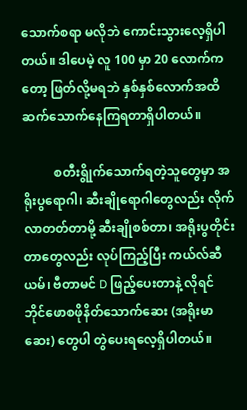သောက်စရာ မလိုဘဲ ကောင်းသွားလေ့ရှိပါတယ်။ ဒါပေမဲ့ လူ 100 မှာ 20 လောက်ကတော့ ဖြတ်လို့မရဘဲ နှစ်နှစ်လောက်အထိ ဆက်သောက်နေကြရတာရှိပါတယ်။

          စတီးရွိုက်သောက်ရတဲ့သူတွေမှာ အရိုးပွရောဂါ၊ ဆီးချိုရောဂါတွေလည်း လိုက်လာတတ်တာမို့ ဆီးချိုစစ်တာ၊ အရိုးပွတိုင်းတာတွေလည်း လုပ်ကြည့်ပြီး ကယ်လ်ဆီယမ်၊ ဗီတာမင် D ဖြည့်ပေးတာနဲ့ လိုရင် ဘိုင်ဖောစဖိုနိတ်သောက်ဆေး (အရိုးမာဆေး) တွေပါ တွဲပေးရလေ့ရှိပါတယ်။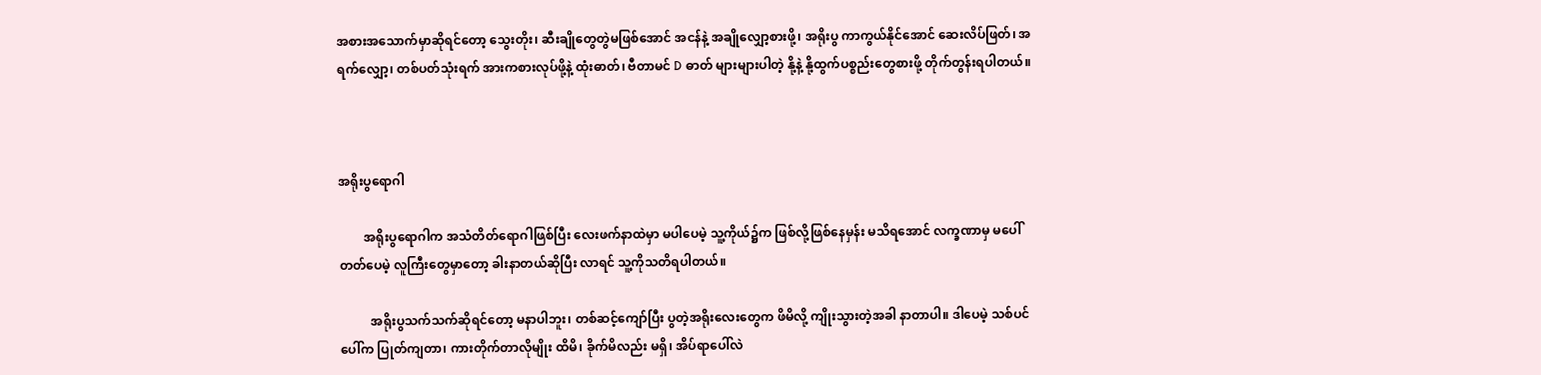အစားအသောက်မှာဆိုရင်တော့ သွေးတိုး၊ ဆီးချိုတွေတွဲမဖြစ်အောင် အငန်နဲ့ အချိုလျှော့စားဖို့၊ အရိုးပွ ကာကွယ်နိုင်အောင် ဆေးလိပ်ဖြတ်၊ အရက်လျှော့၊ တစ်ပတ်သုံးရက် အားကစားလုပ်ဖို့နဲ့ ထုံးဓာတ်၊ ဗီတာမင် D ဓာတ် များများပါတဲ့ နို့နဲ့ နို့ထွက်ပစ္စည်းတွေစားဖို့ တိုက်တွန်းရပါတယ်။



အရိုးပွရောဂါ

        အရိုးပွရောဂါက အသံတိတ်ရောဂါဖြစ်ပြီး လေးဖက်နာထဲမှာ မပါပေမဲ့ သူ့ကိုယ်၌က ဖြစ်လို့ဖြစ်နေမှန်း မသိရအောင် လက္ခဏာမှ မပေါ်တတ်ပေမဲ့ လူကြီးတွေမှာတော့ ခါးနာတယ်ဆိုပြီး လာရင် သူ့ကိုသတိရပါတယ်။

          အရိုးပွသက်သက်ဆိုရင်တော့ မနာပါဘူး၊ တစ်ဆင့်ကျော်ပြီး ပွတဲ့အရိုးလေးတွေက ဖိမိလို့ ကျိုးသွားတဲ့အခါ နာတာပါ။ ဒါပေမဲ့ သစ်ပင်ပေါ်က ပြုတ်ကျတာ၊ ကားတိုက်တာလိုမျိုး ထိမိ၊ ခိုက်မိလည်း မရှိ၊ အိပ်ရာပေါ်လဲ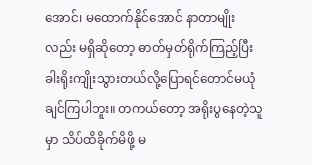အောင်၊ မထောက်နိုင်အောင် နာတာမျိုးလည်း မရှိဆိုတော့ ဓာတ်မှတ်ရိုက်ကြည့်ပြီး ခါးရိုးကျိုးသွားတယ်လို့ပြောရင်တောင်မယုံ ချင်ကြပါဘူး။ တကယ်တော့ အရိုးပွနေတဲ့သူမှာ သိပ်ထိခိုက်မိဖို့ မ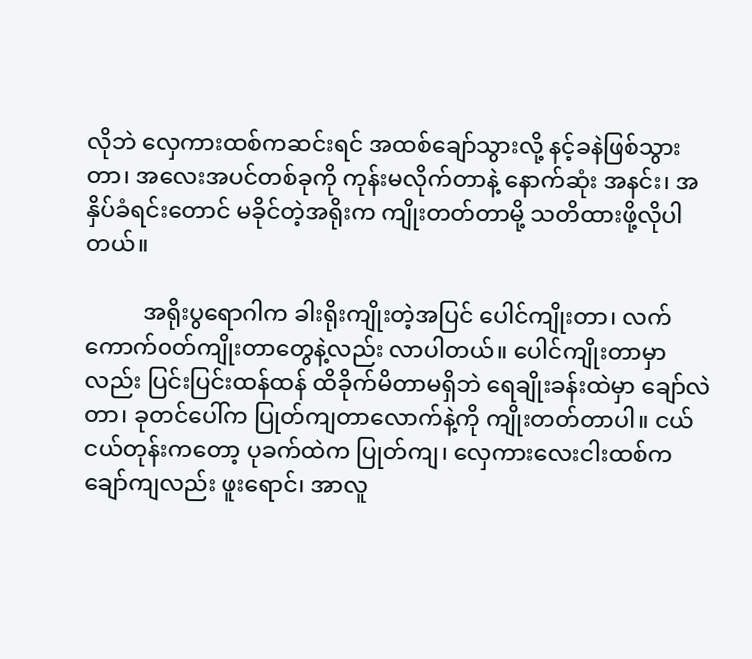လိုဘဲ လှေကားထစ်ကဆင်းရင် အထစ်ချော်သွားလို့ နင့်ခနဲဖြစ်သွားတာ၊ အလေးအပင်တစ်ခုကို ကုန်းမလိုက်တာနဲ့ နောက်ဆုံး အနင်း၊ အနှိပ်ခံရင်းတောင် မခိုင်တဲ့အရိုးက ကျိုးတတ်တာမို့ သတိထားဖို့လိုပါတယ်။

          အရိုးပွရောဂါက ခါးရိုးကျိုးတဲ့အပြင် ပေါင်ကျိုးတာ၊ လက်ကောက်၀တ်ကျိုးတာတွေနဲ့လည်း လာပါတယ်။ ပေါင်ကျိုးတာမှာလည်း ပြင်းပြင်းထန်ထန် ထိခိုက်မိတာမရှိဘဲ ရေချိုးခန်းထဲမှာ ချော်လဲတာ၊ ခုတင်ပေါ်က ပြုတ်ကျတာလောက်နဲ့ကို ကျိုးတတ်တာပါ။ ငယ်ငယ်တုန်းကတော့ ပုခက်ထဲက ပြုတ်ကျ၊ လှေကားလေးငါးထစ်က ချော်ကျလည်း ဖူးရောင်၊ အာလူ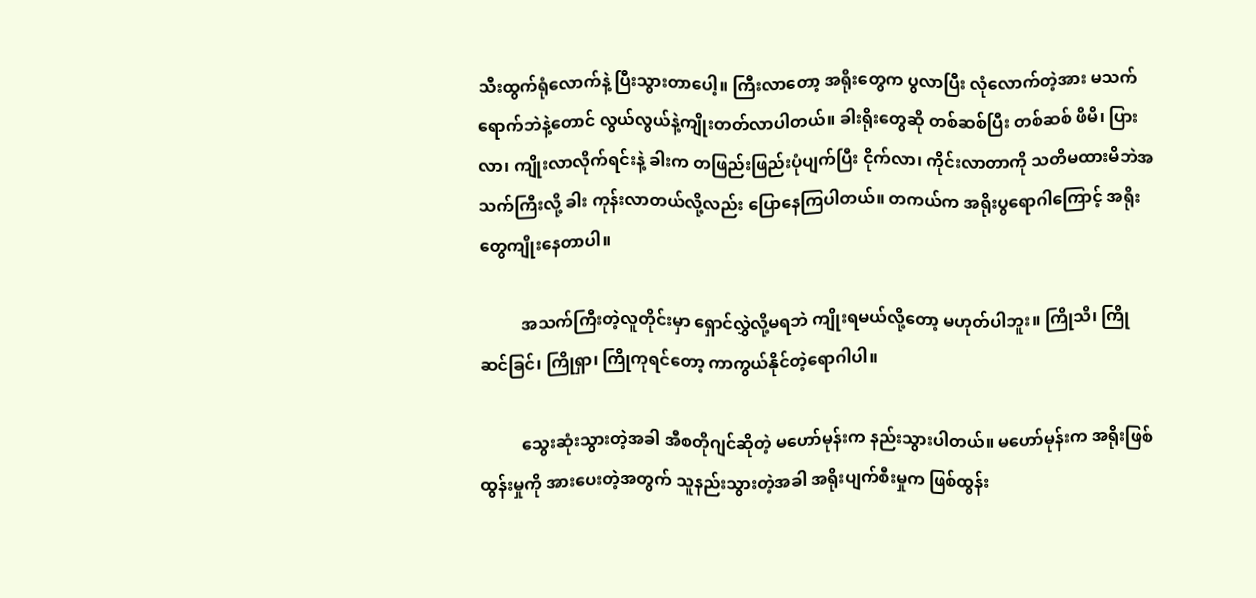သီးထွက်ရုံလောက်နဲ့ ပြီးသွားတာပေါ့။ ကြီးလာတော့ အရိုးတွေက ပွလာပြီး လုံလောက်တဲ့အား မသက်ရောက်ဘဲနဲ့တောင် လွယ်လွယ်နဲ့ကျိုးတတ်လာပါတယ်။ ခါးရိုးတွေဆို တစ်ဆစ်ပြီး တစ်ဆစ် ဖိမိ၊ ပြားလာ၊ ကျိုးလာလိုက်ရင်းနဲ့ ခါးက တဖြည်းဖြည်းပုံပျက်ပြီး ငိုက်လာ၊ ကိုင်းလာတာကို သတိမထားမိဘဲအသက်ကြီးလို့ ခါး ကုန်းလာတယ်လို့လည်း ပြောနေကြပါတယ်။ တကယ်က အရိုးပွရောဂါကြောင့် အရိုးတွေကျိုးနေတာပါ။

          အသက်ကြီးတဲ့လူတိုင်းမှာ ရှောင်လွှဲလို့မရဘဲ ကျိုးရမယ်လို့တော့ မဟုတ်ပါဘူး။ ကြိုသိ၊ ကြိုဆင်ခြင်၊ ကြိုရှာ၊ ကြိုကုရင်တော့ ကာကွယ်နိုင်တဲ့ရောဂါပါ။

          သွေးဆုံးသွားတဲ့အခါ အီစတိုဂျင်ဆိုတဲ့ မဟော်မုန်းက နည်းသွားပါတယ်။ မဟော်မုန်းက အရိုးဖြစ်ထွန်းမှုကို အားပေးတဲ့အတွက် သူနည်းသွားတဲ့အခါ အရိုးပျက်စီးမှုက ဖြစ်ထွန်း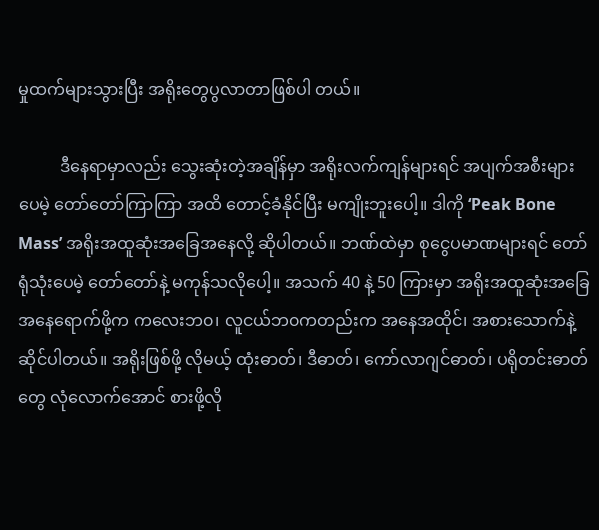မှုထက်များသွားပြီး အရိုးတွေပွလာတာဖြစ်ပါ တယ်။

          ဒီနေရာမှာလည်း သွေးဆုံးတဲ့အချိန်မှာ အရိုးလက်ကျန်များရင် အပျက်အစီးများပေမဲ့ တော်တော်ကြာကြာ အထိ တောင့်ခံနိုင်ပြီး မကျိုးဘူးပေါ့။ ဒါကို ‘Peak Bone Mass’ အရိုးအထူဆုံးအခြေအနေလို့ ဆိုပါတယ်။ ဘဏ်ထဲမှာ စုငွေပမာဏများရင် တော်ရုံသုံးပေမဲ့ တော်တော်နဲ့ မကုန်သလိုပေါ့။ အသက် 40 နဲ့ 50 ကြားမှာ အရိုးအထူဆုံးအခြေ အနေရောက်ဖို့က ကလေးဘ၀၊ လူငယ်ဘ၀ကတည်းက အနေအထိုင်၊ အစားသောက်နဲ့ ဆိုင်ပါတယ်။ အရိုးဖြစ်ဖို့ လိုမယ့် ထုံးဓာတ်၊ ဒီဓာတ်၊ ကော်လာဂျင်ဓာတ်၊ ပရိုတင်းဓာတ်တွေ လုံလောက်အောင် စားဖို့လို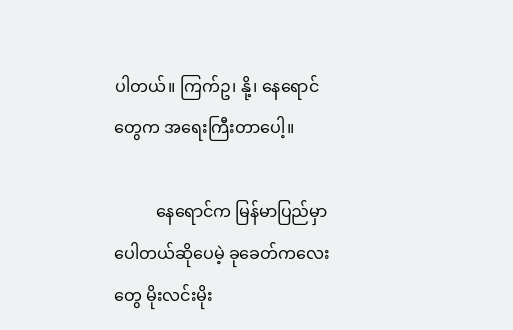ပါတယ်။ ကြက်ဥ၊ နို့၊ နေရောင်တွေက အရေးကြီးတာပေါ့။

          နေရောင်က မြန်မာပြည်မှာ ပေါတယ်ဆိုပေမဲ့ ခုခေတ်ကလေးတွေ မိုးလင်းမိုး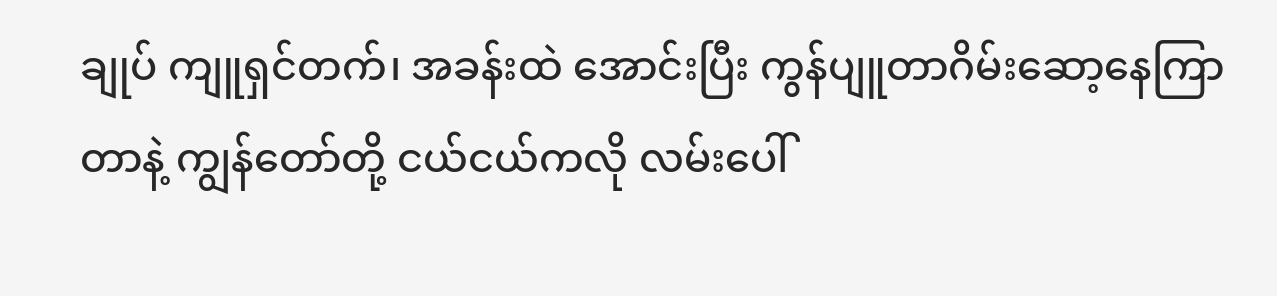ချုပ် ကျူရှင်တက်၊ အခန်းထဲ အောင်းပြီး ကွန်ပျူတာဂိမ်းဆော့နေကြာတာနဲ့ ကျွန်တော်တို့ ငယ်ငယ်ကလို လမ်းပေါ်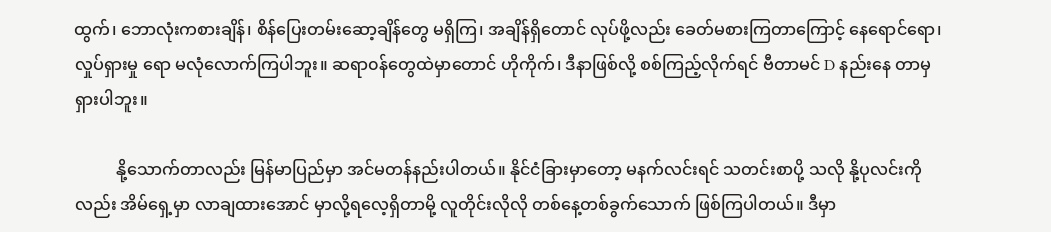ထွက်၊ ဘောလုံးကစားချိန်၊ စိန်ပြေးတမ်းဆော့ချိန်တွေ မရှိကြ၊ အချိန်ရှိတောင် လုပ်ဖို့လည်း ခေတ်မစားကြတာကြောင့် နေရောင်ရော၊ လှုပ်ရှားမှု ရော မလုံလောက်ကြပါဘူး။ ဆရာ၀န်တွေထဲမှာတောင် ဟိုကိုက်၊ ဒီနာဖြစ်လို့ စစ်ကြည့်လိုက်ရင် ဗီတာမင် D နည်းနေ တာမှရှားပါဘူး။

          နို့သောက်တာလည်း မြန်မာပြည်မှာ အင်မတန်နည်းပါတယ်။ နိုင်ငံခြားမှာတော့ မနက်လင်းရင် သတင်းစာပို့ သလို နို့ပုလင်းကိုလည်း အိမ်ရှေ့မှာ လာချထားအောင် မှာလို့ရလေ့ရှိတာမို့ လူတိုင်းလိုလို တစ်နေ့တစ်ခွက်သောက် ဖြစ်ကြပါတယ်။ ဒီမှာ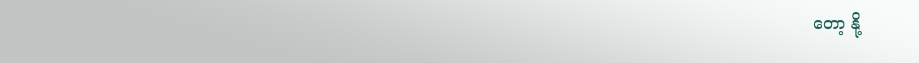တော့ နို့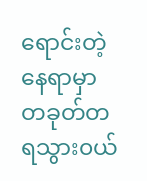ရောင်းတဲ့နေရာမှာ တခုတ်တရသွား၀ယ်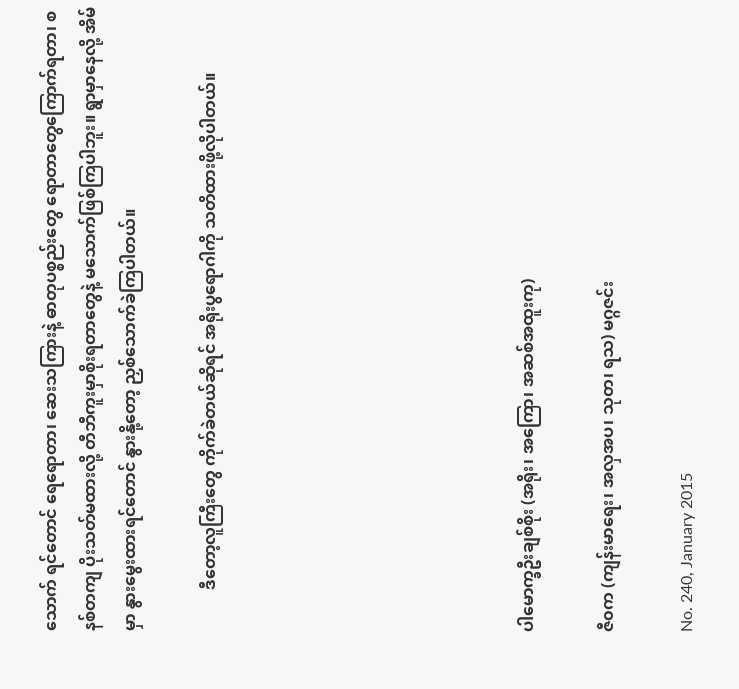သောက် ရင်တောင် ရေရောတာ၊ ဆေးသကြားနဲ့ ဓာတုပစ္စည်းတွေ ရောတာတွေကြောက်ရတာ၊ စနစ်တကျ ပိုးသတ်မထားလို့ တီဘီကူးမှာစိုးရတာတွေနဲ့ မသောက်ဖြစ်ကြပါဘူး။ ရွာမှာနေလို့ အိမ်မှာ နွားမွေးထားရင်တောင် နွားနို့တော့ ညှစ်သောက်ခဲကြပါတယ်။

          ဒီတော့လူကြီးတွေ ကိုက်ခဲတယ်ဆိုရင် အရိုးပွရောဂါကို သတိထားဖို့လိုပါတယ်။







ပါမောက္ခဦးချစ်စိုး (အရိုး၊ အကြော၊ အဆစ်အထူးကု)

ဇီ၀က (ကျန်းမာရေး၊ အလှအပ၊ သုတ၊ ရသ) မဂ္ဂဇင်း

No. 240, January 2015